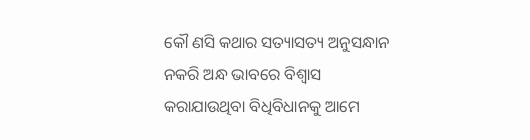କୌ ଣସି କଥାର ସତ୍ୟାସତ୍ୟ ଅନୁସନ୍ଧାନ ନକରି ଅନ୍ଧ ଭାବରେ ବିଶ୍ୱାସ କରାଯାଉଥିବା ବିଧିବିଧାନକୁ ଆମେ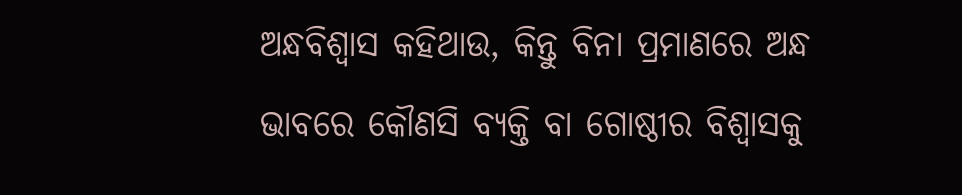ଅନ୍ଧବିଶ୍ୱାସ କହିଥାଉ, କିନ୍ତୁ ବିନା ପ୍ରମାଣରେ ଅନ୍ଧ ଭାବରେ କୌଣସି ବ୍ୟକ୍ତି ବା ଗୋଷ୍ଠୀର ବିଶ୍ୱାସକୁ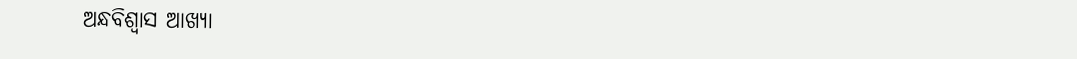ଅନ୍ଧବିଶ୍ୱାସ ଆଖ୍ୟା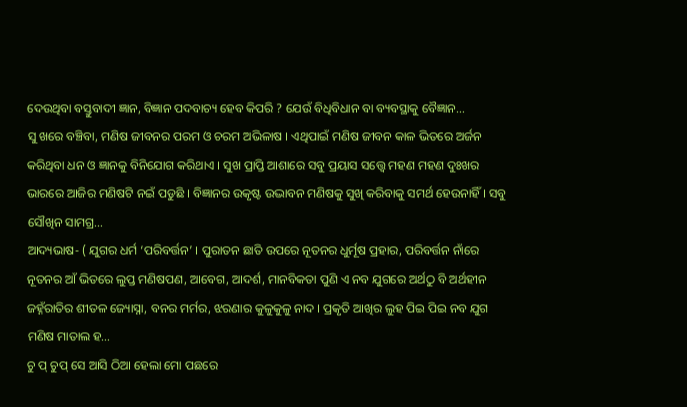ଦେଉଥିବା ବସ୍ତୁବାଦୀ ଜ୍ଞାନ, ବିଜ୍ଞାନ ପଦବାଚ୍ୟ ହେବ କିପରି ? ଯେଉଁ ବିଧିବିଧାନ ବା ବ୍ୟବସ୍ଥାକୁ ବୈଜ୍ଞାନ…
ସୁ ଖରେ ବଞ୍ଚିବା, ମଣିଷ ଜୀବନର ପରମ ଓ ଚରମ ଅଭିଳାଷ । ଏଥିପାଇଁ ମଣିଷ ଜୀବନ କାଳ ଭିତରେ ଅର୍ଜନ କରିଥିବା ଧନ ଓ ଜ୍ଞାନକୁ ବିନିଯୋଗ କରିଥାଏ । ସୁଖ ପ୍ରାପ୍ତି ଆଶାରେ ସବୁ ପ୍ରୟାସ ସତ୍ତ୍ବେ ମହଣ ମହଣ ଦୁଃଖର ଭାରରେ ଆଜିର ମଣିଷଟି ନଇଁ ପଡୁଛି । ବିଜ୍ଞାନର ଉକୃଷ୍ଟ ଉଦ୍ଭାବନ ମଣିଷକୁ ସୁଖି କରିବାକୁ ସମର୍ଥ ହେଉନାହିଁ । ସବୁ ସୌଖିନ ସାମଗ୍ର…
ଆଦ୍ୟଭାଷ- ( ଯୁଗର ଧର୍ମ ‘ପରିବର୍ତ୍ତନ’ । ପୁରାତନ ଛାତି ଉପରେ ନୂତନର ଧୁର୍ମୂଷ ପ୍ରହାର, ପରିବର୍ତ୍ତନ ନାଁରେ ନୂତନର ଆଁ ଭିତରେ ଲୁପ୍ତ ମଣିଷପଣ, ଆବେଗ, ଆଦର୍ଶ, ମାନବିକତା ପୁଣି ଏ ନବ ଯୁଗରେ ଅର୍ଥଠୁ ବି ଅର୍ଥହୀନ ଜହ୍ନଁରାତିର ଶୀତଳ ଜ୍ୟୋସ୍ନା, ବନର ମର୍ମର, ଝରଣାର କୁଳୁକୁଳୁ ନାଦ । ପ୍ରକୃତି ଆଖିର ଲୁହ ପିଇ ପିଇ ନବ ଯୁଗ ମଣିଷ ମାତାଲ ହ…
ଚୁ ପ୍ ଚୁପ୍ ସେ ଆସି ଠିଆ ହେଲା ମୋ ପଛରେ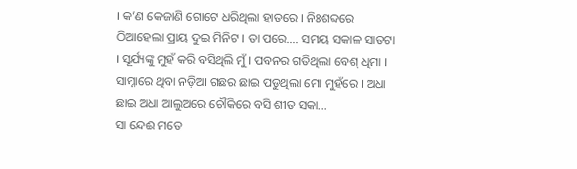। କ’ଣ କେଜାଣି ଗୋଟେ ଧରିଥିଲା ହାତରେ । ନିଃଶବ୍ଦରେ ଠିଆହେଲା ପ୍ରାୟ ଦୁଇ ମିନିଟ । ତା ପରେ…. ସମୟ ସକାଳ ସାତଟା । ସୂର୍ଯ୍ୟଙ୍କୁ ମୁହଁ କରି ବସିଥିଲି ମୁଁ । ପବନର ଗତିଥିଲା ବେଶ୍ ଧିମା । ସାମ୍ନାରେ ଥିବା ନଡ଼ିଆ ଗଛର ଛାଇ ପଡୁଥିଲା ମୋ ମୁହଁରେ । ଅଧା ଛାଇ ଅଧା ଆଲୁଅରେ ଚୌକିରେ ବସି ଶୀତ ସକା…
ସା ନ୍ଦେଈ ମତେ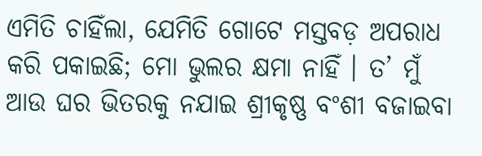ଏମିତି ଚାହିଁଲା, ଯେମିତି ଗୋଟେ ମସ୍ତବଡ଼ ଅପରାଧ କରି ପକାଇଛି; ମୋ ଭୁଲର କ୍ଷମା ନାହିଁ । ତ’ ମୁଁ ଆଉ ଘର ଭିତରକୁ ନଯାଇ ଶ୍ରୀକୃଷ୍ଣ ବଂଶୀ ବଜାଇବା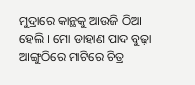ମୁଦ୍ରାରେ କାନ୍ଥକୁ ଆଉଜି ଠିଆ ହେଲି । ମୋ ଡାହାଣ ପାଦ ବୁଢ଼ା ଆଙ୍ଗୁଠିରେ ମାଟିରେ ଚିତ୍ର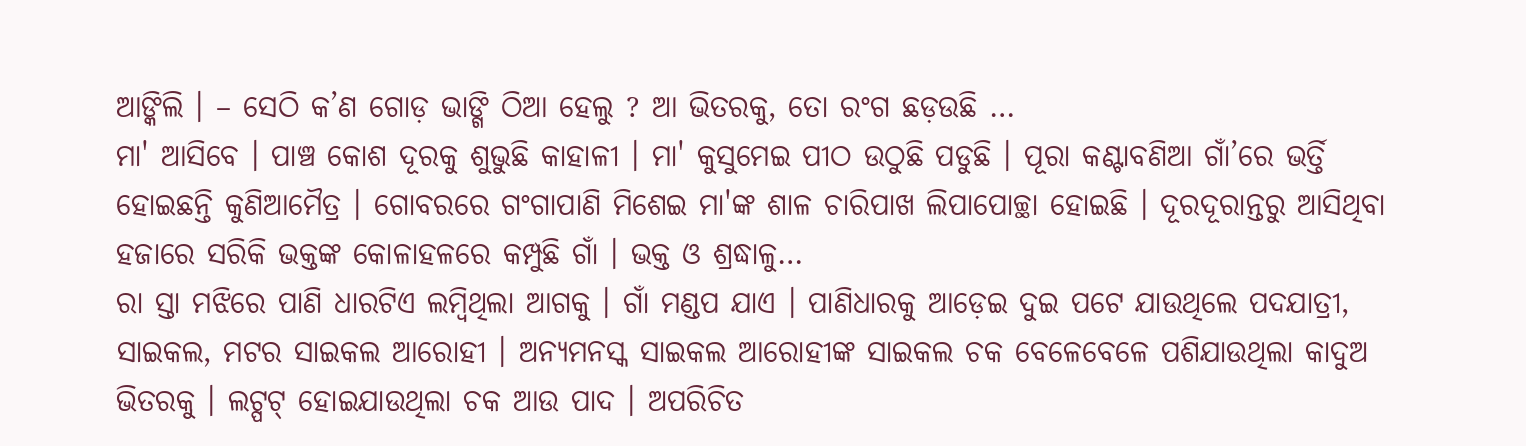ଆଙ୍କିଲି । – ସେଠି କ’ଣ ଗୋଡ଼ ଭାଙ୍ଗି ଠିଆ ହେଲୁ ? ଆ ଭିତରକୁ, ତୋ ରଂଗ ଛଡ଼ଉଛି …
ମା' ଆସିବେ । ପାଞ୍ଚ କୋଶ ଦୂରକୁ ଶୁଭୁଛି କାହାଳୀ । ମା' କୁସୁମେଇ ପୀଠ ଉଠୁଛି ପଡୁଛି । ପୂରା କଣ୍ଟାବଣିଆ ଗାଁ’ରେ ଭର୍ତ୍ତି ହୋଇଛନ୍ତି କୁଣିଆମୈତ୍ର । ଗୋବରରେ ଗଂଗାପାଣି ମିଶେଇ ମା'ଙ୍କ ଶାଳ ଚାରିପାଖ ଲିପାପୋଚ୍ଛା ହୋଇଛି । ଦୂରଦୂରାନ୍ତରୁ ଆସିଥିବା ହଜାରେ ସରିକି ଭକ୍ତଙ୍କ କୋଳାହଳରେ କମ୍ପୁଛି ଗାଁ । ଭକ୍ତ ଓ ଶ୍ରଦ୍ଧାଳୁ…
ରା ସ୍ତା ମଝିରେ ପାଣି ଧାରଟିଏ ଲମ୍ବିଥିଲା ଆଗକୁ । ଗାଁ ମଣ୍ଡପ ଯାଏ । ପାଣିଧାରକୁ ଆଡ଼େଇ ଦୁଇ ପଟେ ଯାଉଥିଲେ ପଦଯାତ୍ରୀ, ସାଇକଲ, ମଟର ସାଇକଲ ଆରୋହୀ । ଅନ୍ୟମନସ୍କ ସାଇକଲ ଆରୋହୀଙ୍କ ସାଇକଲ ଚକ ବେଳେବେଳେ ପଶିଯାଉଥିଲା କାଦୁଅ ଭିତରକୁ । ଲଟ୍ପଟ୍ ହୋଇଯାଉଥିଲା ଚକ ଆଉ ପାଦ । ଅପରିଚିତ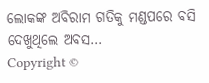ଲୋକଙ୍କ ଅବିରାମ ଗତିକୁ ମଣ୍ଡପରେ ବସି ଦେଖୁଥିଲେ ଅବସ…
Copyright ©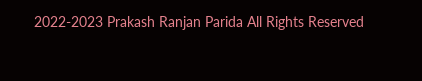2022-2023 Prakash Ranjan Parida All Rights Reserved